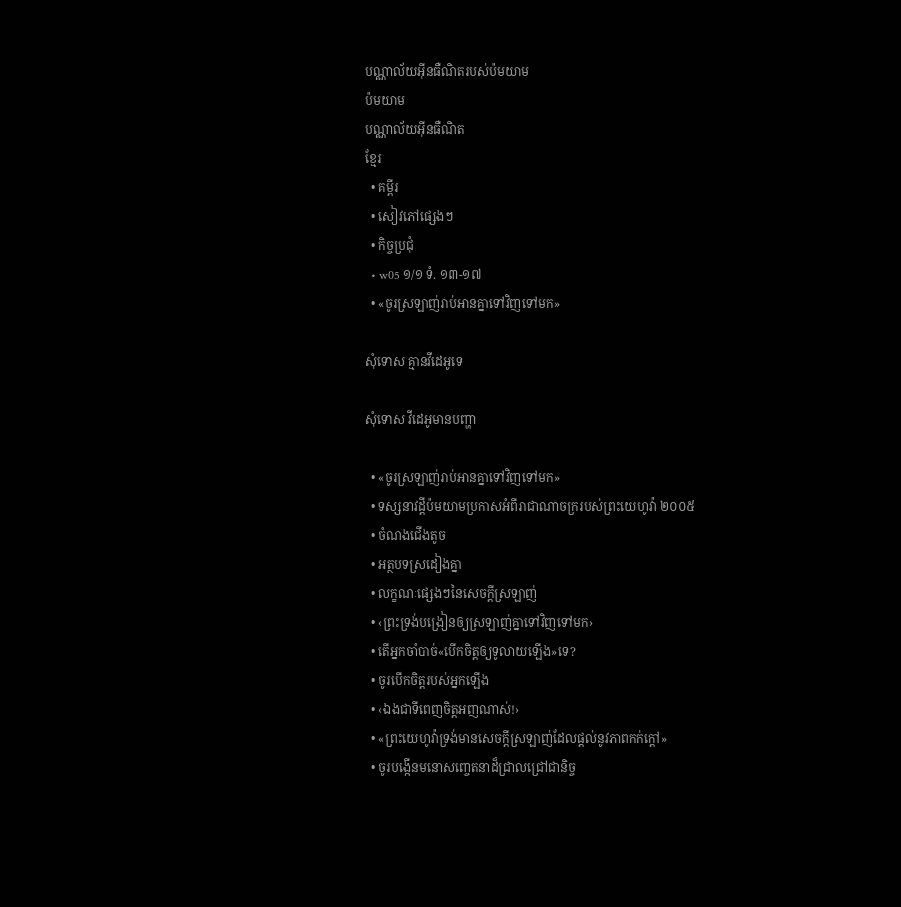បណ្ណាល័យអ៊ីនធឺណិតរបស់ប៉មយាម
ប៉មយាម
បណ្ណាល័យអ៊ីនធឺណិត
ខ្មែរ
  • គម្ពីរ
  • សៀវភៅផ្សេងៗ
  • កិច្ចប្រជុំ
  • w05 ១/១ ទំ. ១៣-១៧
  • «ចូរស្រឡាញ់រាប់អានគ្នាទៅវិញទៅមក»

សុំទោស គ្មានវីដេអូទេ

សុំទោស វីដេអូមានបញ្ហា

  • «ចូរស្រឡាញ់រាប់អានគ្នាទៅវិញទៅមក»
  • ទស្សនាវដ្ដីប៉មយាមប្រកាសអំពីរាជាណាចក្ររបស់ព្រះយេហូវ៉ា ២០០៥
  • ចំណងជើងតូច
  • អត្ថបទស្រដៀងគ្នា
  • លក្ខណៈផ្សេងៗនៃសេចក្ដីស្រឡាញ់
  • ‹ព្រះទ្រង់បង្រៀនឲ្យស្រឡាញ់គ្នាទៅវិញទៅមក›
  • តើអ្នកចាំបាច់«បើកចិត្តឲ្យទូលាយឡើង»ទេ?
  • ចូរបើកចិត្តរបស់អ្នកឡើង
  • ‹ឯងជាទីពេញចិត្តអញណាស់!›
  • «ព្រះយេហូវ៉ាទ្រង់មានសេចក្ដីស្រឡាញ់ដែលផ្ដល់នូវភាពកក់ក្ដៅ»
  • ចូរបង្កើនមនោសញ្ចេតនាដ៏ជ្រាលជ្រៅជានិច្ច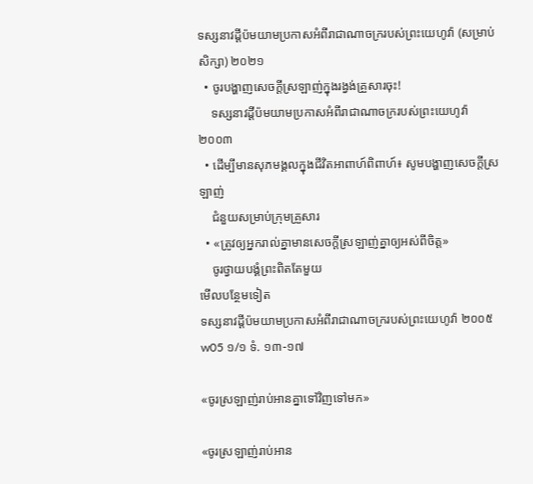ទស្សនាវដ្ដីប៉មយាមប្រកាសអំពីរាជាណាចក្ររបស់ព្រះយេហូវ៉ា (សម្រាប់សិក្សា) ២០២១
  • ចូរបង្ហាញសេចក្ដីស្រឡាញ់ក្នុងរង្វង់គ្រួសារចុះ!
    ទស្សនាវដ្ដីប៉មយាមប្រកាសអំពីរាជាណាចក្ររបស់ព្រះយេហូវ៉ា ២០០៣
  • ដើម្បីមានសុភមង្គលក្នុងជីវិតអាពាហ៍ពិពាហ៍៖ សូមបង្ហាញសេចក្ដីស្រឡាញ់
    ជំនួយសម្រាប់ក្រុមគ្រួសារ
  • «ត្រូវឲ្យអ្នករាល់គ្នាមានសេចក្ដីស្រឡាញ់គ្នាឲ្យអស់ពីចិត្ដ»
    ចូរថ្វាយបង្គំព្រះពិតតែមួយ
មើលបន្ថែមទៀត
ទស្សនាវដ្ដីប៉មយាមប្រកាសអំពីរាជាណាចក្ររបស់ព្រះយេហូវ៉ា ២០០៥
w05 ១/១ ទំ. ១៣-១៧

«ចូរស្រឡាញ់រាប់អានគ្នាទៅវិញទៅមក»

«ចូរស្រឡាញ់រាប់អាន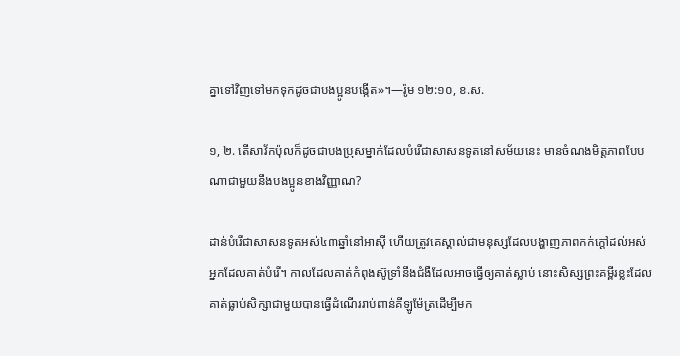គ្នាទៅវិញទៅមកទុកដូចជាបងប្អូនបង្កើត»។—រ៉ូម ១២:១០, ខ.ស.

១, ២. តើសាវ័កប៉ុលក៏ដូចជាបងប្រុសម្នាក់ដែលបំរើជាសាសនទូតនៅសម័យនេះ មានចំណងមិត្តភាពបែបណាជាមួយនឹងបងប្អូនខាងវិញ្ញាណ?

ដាន់បំរើជាសាសនទូតអស់៤៣ឆ្នាំនៅអាស៊ី ហើយត្រូវគេស្គាល់ជាមនុស្សដែលបង្ហាញភាពកក់ក្ដៅដល់អស់អ្នកដែលគាត់បំរើ។ កាលដែលគាត់កំពុងស៊ូទ្រាំនឹងជំងឺដែលអាចធ្វើឲ្យគាត់ស្លាប់ នោះសិស្សព្រះគម្ពីរខ្លះដែលគាត់ធ្លាប់សិក្សាជាមួយបានធ្វើដំណើររាប់ពាន់គីឡូម៉ែត្រដើម្បីមក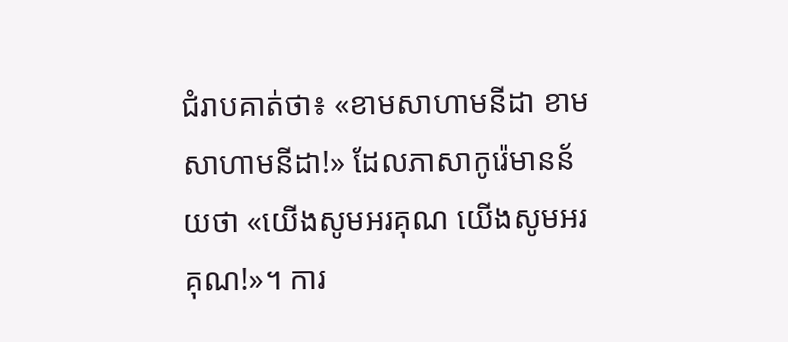ជំរាបគាត់ថា៖ «ខាមសាហាមនីដា ខាមសាហាមនីដា!» ដែលភាសាកូរ៉េមានន័យថា «យើងសូមអរគុណ យើងសូមអរគុណ!»។ ការ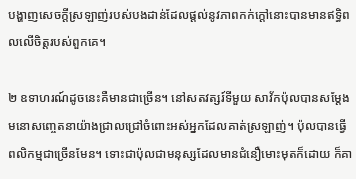បង្ហាញសេចក្ដីស្រឡាញ់របស់បងដាន់ដែលផ្ដល់នូវភាពកក់ក្ដៅនោះបានមានឥទ្ធិពលលើចិត្តរបស់ពួកគេ។

២ ឧទាហរណ៍ដូចនេះគឺមានជាច្រើន។ នៅសតវត្សរ៍ទីមួយ សាវ័កប៉ុលបានសម្ដែងមនោសញ្ចេតនាយ៉ាងជ្រាលជ្រៅចំពោះអស់អ្នកដែលគាត់ស្រឡាញ់។ ប៉ុលបានធ្វើពលិកម្មជាច្រើនមែន។ ទោះជាប៉ុលជាមនុស្សដែលមានជំនឿមោះមុតក៏ដោយ ក៏គា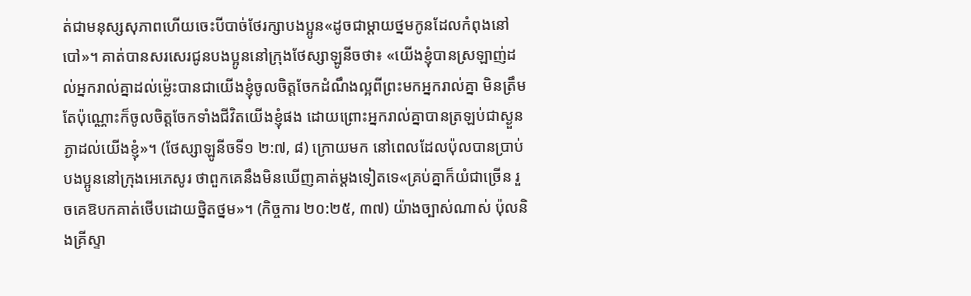ត់ជាមនុស្សសុភាពហើយចេះបីបាច់ថែរក្សាបងប្អូន«ដូចជាម្ដាយថ្នមកូនដែលកំពុងនៅបៅ»។ គាត់បានសរសេរជូនបងប្អូននៅក្រុងថែស្សាឡូនីចថា៖ «យើងខ្ញុំបានស្រឡាញ់ដល់អ្នករាល់គ្នាដល់ម្ល៉េះបានជាយើងខ្ញុំចូលចិត្តចែកដំណឹងល្អពីព្រះមកអ្នករាល់គ្នា មិនត្រឹមតែប៉ុណ្ណោះក៏ចូលចិត្តចែកទាំងជីវិតយើងខ្ញុំផង ដោយព្រោះអ្នករាល់គ្នាបានត្រឡប់ជាស្ងួនភ្ងាដល់យើងខ្ញុំ»។ (ថែស្សាឡូនីចទី១ ២:៧, ៨) ក្រោយមក នៅពេលដែលប៉ុលបានប្រាប់បងប្អូននៅក្រុងអេភេសូរ ថាពួកគេនឹងមិនឃើញគាត់ម្ដងទៀតទេ«គ្រប់គ្នាក៏យំជាច្រើន រួចគេឱបកគាត់ថើបដោយថ្និតថ្នម»។ (កិច្ចការ ២០:២៥, ៣៧) យ៉ាងច្បាស់ណាស់ ប៉ុលនិងគ្រីស្ទា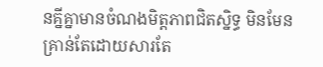នគ្នីគ្នាមានចំណងមិត្តភាពជិតស្និទ្ធ មិនមែនគ្រាន់តែដោយសារតែ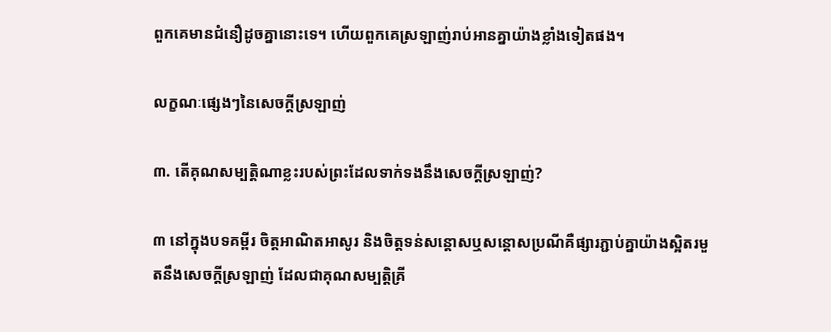ពួកគេមានជំនឿដូចគ្នានោះទេ។ ហើយពួកគេស្រឡាញ់រាប់អានគ្នាយ៉ាងខ្លាំងទៀតផង។

លក្ខណៈផ្សេងៗនៃសេចក្ដីស្រឡាញ់

៣. តើគុណសម្បត្ដិណាខ្លះរបស់ព្រះដែលទាក់ទងនឹងសេចក្ដីស្រឡាញ់?

៣ នៅក្នុងបទគម្ពីរ ចិត្តអាណិតអាសូរ និងចិត្តទន់សន្ដោសឬសន្ដោសប្រណីគឺផ្សារភ្ជាប់គ្នាយ៉ាងស្អិតរមួតនឹងសេចក្ដីស្រឡាញ់ ដែលជាគុណសម្បត្ដិគ្រី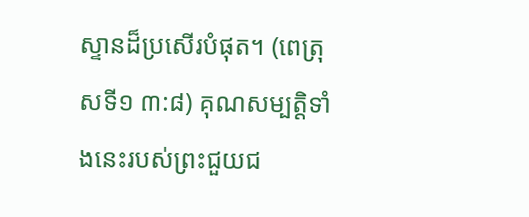ស្ទានដ៏ប្រសើរបំផុត។ (ពេត្រុសទី១ ៣:៨) គុណសម្បត្ដិទាំងនេះរបស់ព្រះជួយជ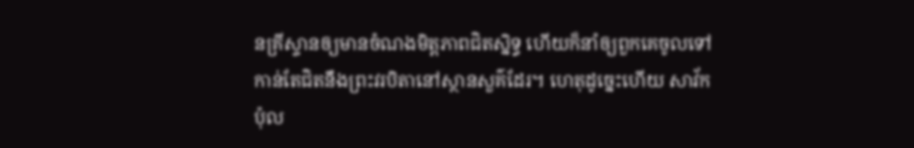នគ្រីស្ទានឲ្យមានចំណងមិត្តភាពជិតស្និទ្ធ ហើយក៏នាំឲ្យពួកគេចូលទៅកាន់តែជិតនឹងព្រះវរបិតានៅស្ថានសួគ៌ដែរ។ ហេតុដូច្នេះហើយ សាវ័កប៉ុល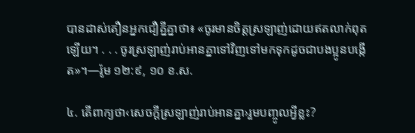បានដាស់តឿនអ្នកជឿគ្នីគ្នាថា៖ «ចូរមានចិត្តស្រឡាញ់ដោយឥតលាក់ពុតឡើយ។ . . . ចូរស្រឡាញ់រាប់អានគ្នាទៅវិញទៅមកទុកដូចជាបងប្អូនបង្កើត»។—រ៉ូម ១២:៩, ១០ ខ.ស.

៤. តើពាក្យថា‹សេចក្ដីស្រឡាញ់រាប់អានគ្នា›រួមបញ្ចូលអ្វីខ្លះ?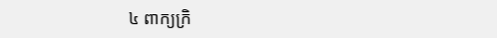៤ ពាក្យក្រិ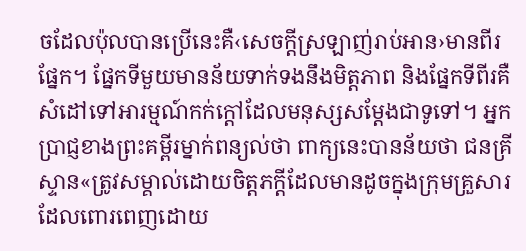ចដែលប៉ុលបានប្រើនេះគឺ‹សេចក្ដីស្រឡាញ់រាប់អាន›មានពីរផ្នែក។ ផ្នែកទីមួយមានន័យទាក់ទងនឹងមិត្តភាព និងផ្នែកទីពីរគឺសំដៅទៅអារម្មណ៍កក់ក្ដៅដែលមនុស្សសម្ដែងជាទូទៅ។ អ្នកប្រាជ្ញខាងព្រះគម្ពីរម្នាក់ពន្យល់ថា ពាក្យនេះបានន័យថា ជនគ្រីស្ទាន«ត្រូវសម្គាល់ដោយចិត្តភក្ដីដែលមានដូចក្នុងក្រុមគ្រួសារដែលពោរពេញដោយ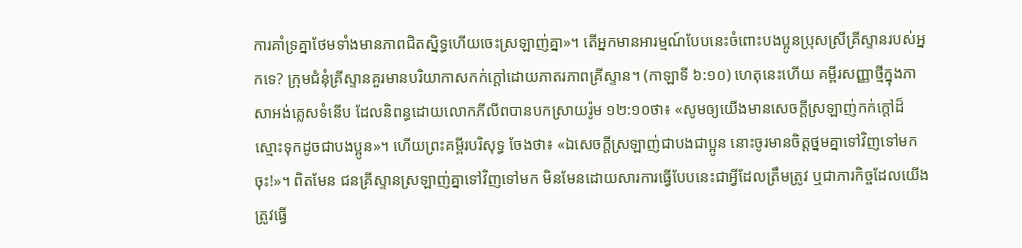ការគាំទ្រគ្នាថែមទាំងមានភាពជិតស្និទ្ធហើយចេះស្រឡាញ់គ្នា»។ តើអ្នកមានអារម្មណ៍បែបនេះចំពោះបងប្អូនប្រុសស្រីគ្រីស្ទានរបស់អ្នកទេ? ក្រុមជំនុំគ្រីស្ទានគួរមានបរិយាកាសកក់ក្ដៅដោយភាតរភាពគ្រីស្ទាន។ (កាឡាទី ៦:១០) ហេតុនេះហើយ គម្ពីរសញ្ញាថ្មីក្នុងភាសាអង់គ្លេសទំនើប ដែលនិពន្ធដោយលោកភីលីពបានបកស្រាយរ៉ូម ១២:១០ថា៖ «សូមឲ្យយើងមានសេចក្ដីស្រឡាញ់កក់ក្ដៅដ៏ស្មោះទុកដូចជាបងប្អូន»។ ហើយព្រះគម្ពីរបរិសុទ្ធ ចែងថា៖ «ឯសេចក្ដីស្រឡាញ់ជាបងជាប្អូន នោះចូរមានចិត្តថ្នមគ្នាទៅវិញទៅមកចុះ!»។ ពិតមែន ជនគ្រីស្ទានស្រឡាញ់គ្នាទៅវិញទៅមក មិនមែនដោយសារការធ្វើបែបនេះជាអ្វីដែលត្រឹមត្រូវ ឬជាភារកិច្ចដែលយើងត្រូវធ្វើ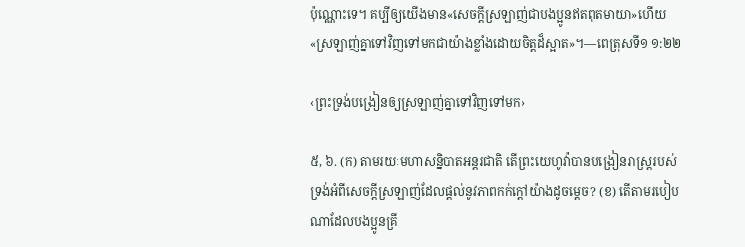ប៉ុណ្ណោះទេ។ គប្បីឲ្យយើងមាន«សេចក្ដីស្រឡាញ់ជាបងប្អូនឥតពុតមាយា»ហើយ«ស្រឡាញ់គ្នាទៅវិញទៅមកជាយ៉ាងខ្លាំងដោយចិត្តដ៏ស្អាត»។—ពេត្រុសទី១ ១:២២

‹ព្រះទ្រង់បង្រៀនឲ្យស្រឡាញ់គ្នាទៅវិញទៅមក›

៥, ៦. (ក) តាមរយៈមហាសន្និបាតអន្តរជាតិ តើព្រះយេហូវ៉ាបានបង្រៀនរាស្ត្ររបស់ទ្រង់អំពីសេចក្ដីស្រឡាញ់ដែលផ្ដល់នូវភាពកក់ក្ដៅយ៉ាងដូចម្ដេច? (ខ) តើតាមរបៀបណាដែលបងប្អូនគ្រី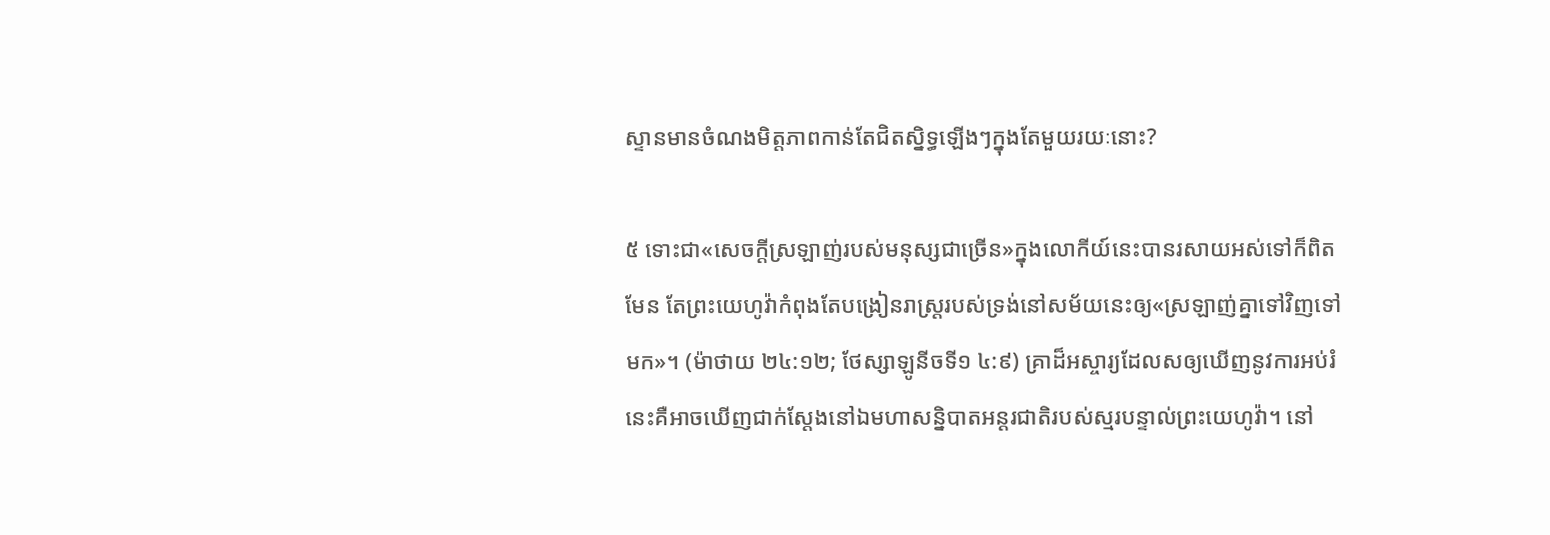ស្ទានមានចំណងមិត្តភាពកាន់តែជិតស្និទ្ធឡើងៗក្នុងតែមួយរយៈនោះ?

៥ ទោះជា«សេចក្ដីស្រឡាញ់របស់មនុស្សជាច្រើន»ក្នុងលោកីយ៍នេះបានរសាយអស់ទៅក៏ពិតមែន តែព្រះយេហូវ៉ាកំពុងតែបង្រៀនរាស្ត្ររបស់ទ្រង់នៅសម័យនេះឲ្យ«ស្រឡាញ់គ្នាទៅវិញទៅមក»។ (ម៉ាថាយ ២៤:១២; ថែស្សាឡូនីចទី១ ៤:៩) គ្រាដ៏អស្ចារ្យដែលសឲ្យឃើញនូវការអប់រំនេះគឺអាចឃើញជាក់ស្តែងនៅឯមហាសន្និបាតអន្តរជាតិរបស់ស្មរបន្ទាល់ព្រះយេហូវ៉ា។ នៅ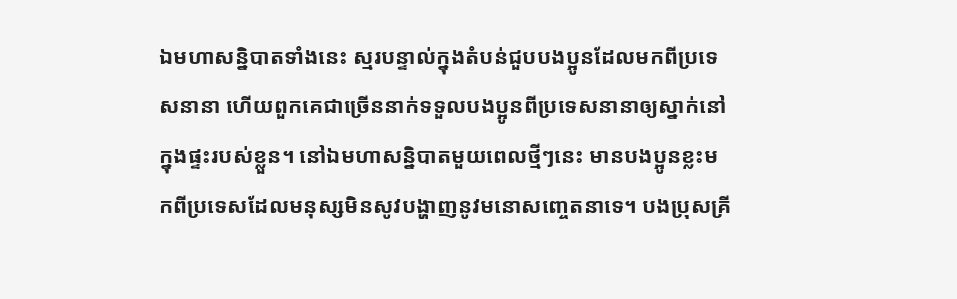ឯមហាសន្និបាតទាំងនេះ ស្មរបន្ទាល់ក្នុងតំបន់ជួបបងប្អូនដែលមកពីប្រទេសនានា ហើយពួកគេជាច្រើននាក់ទទួលបងប្អូនពីប្រទេសនានាឲ្យស្នាក់នៅក្នុងផ្ទះរបស់ខ្លួន។ នៅឯមហាសន្និបាតមួយពេលថ្មីៗនេះ មានបងប្អូនខ្លះមកពីប្រទេសដែលមនុស្សមិនសូវបង្ហាញនូវមនោសញ្ចេតនាទេ។ បងប្រុសគ្រី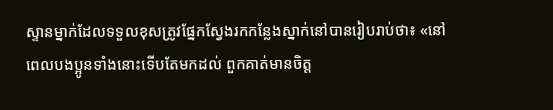ស្ទានម្នាក់ដែលទទួលខុសត្រូវផ្នែកស្វែងរកកន្លែងស្នាក់នៅបានរៀបរាប់ថា៖ «នៅពេលបងប្អូនទាំងនោះទើបតែមកដល់ ពួកគាត់មានចិត្ត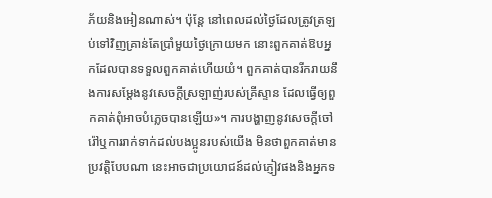ភ័យនិងអៀនណាស់។ ប៉ុន្តែ នៅពេលដល់ថ្ងៃដែលត្រូវត្រឡប់ទៅវិញគ្រាន់តែប្រាំមួយថ្ងៃក្រោយមក នោះពួកគាត់ឱបអ្នកដែលបានទទួលពួកគាត់ហើយយំ។ ពួកគាត់បានរីករាយនឹងការសម្ដែងនូវសេចក្ដីស្រឡាញ់របស់គ្រីស្ទាន ដែលធ្វើឲ្យពួកគាត់ពុំអាចបំភ្លេចបានឡើយ»។ ការបង្ហាញនូវសេចក្ដីចៅរ៉ៅឬការរាក់ទាក់ដល់បងប្អូនរបស់យើង មិនថាពួកគាត់មានប្រវត្ដិបែបណា នេះអាចជាប្រយោជន៍ដល់ភ្ញៀវផងនិងអ្នកទ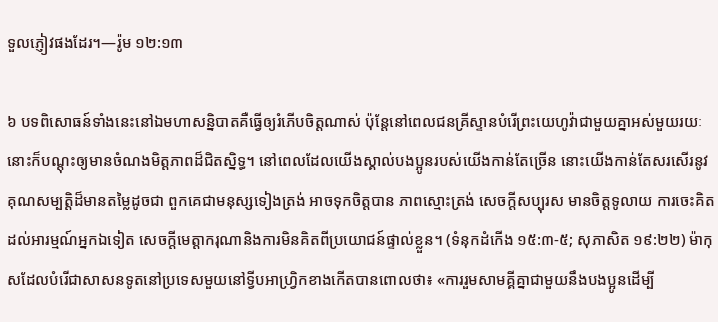ទួលភ្ញៀវផងដែរ។—រ៉ូម ១២:១៣

៦ បទពិសោធន៍ទាំងនេះនៅឯមហាសន្និបាតគឺធ្វើឲ្យរំភើបចិត្តណាស់ ប៉ុន្តែនៅពេលជនគ្រីស្ទានបំរើព្រះយេហូវ៉ាជាមួយគ្នាអស់មួយរយៈ នោះក៏បណ្ដុះឲ្យមានចំណងមិត្តភាពដ៏ជិតស្និទ្ធ។ នៅពេលដែលយើងស្គាល់បងប្អូនរបស់យើងកាន់តែច្រើន នោះយើងកាន់តែសរសើរនូវគុណសម្បត្ដិដ៏មានតម្លៃដូចជា ពួកគេជាមនុស្សទៀងត្រង់ អាចទុកចិត្តបាន ភាពស្មោះត្រង់ សេចក្ដីសប្បុរស មានចិត្តទូលាយ ការចេះគិតដល់អារម្មណ៍អ្នកឯទៀត សេចក្ដីមេត្ដាករុណានិងការមិនគិតពីប្រយោជន៍ផ្ទាល់ខ្លួន។ (ទំនុកដំកើង ១៥:៣-៥; សុភាសិត ១៩:២២) ម៉ាកុសដែលបំរើជាសាសនទូតនៅប្រទេសមួយនៅទ្វីបអាហ្វ្រិកខាងកើតបានពោលថា៖ «ការរួមសាមគ្គីគ្នាជាមួយនឹងបងប្អូនដើម្បី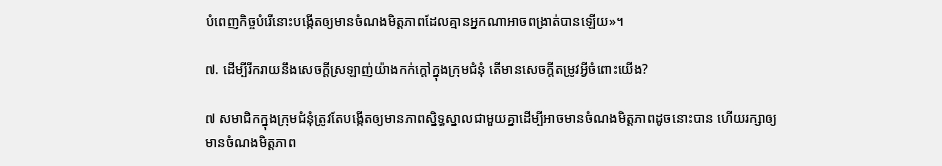បំពេញកិច្ចបំរើនោះបង្កើតឲ្យមានចំណងមិត្តភាពដែលគ្មានអ្នកណាអាចពង្រាត់បានឡើយ»។

៧. ដើម្បីរីករាយនឹងសេចក្ដីស្រឡាញ់យ៉ាងកក់ក្ដៅក្នុងក្រុមជំនុំ តើមានសេចក្ដីតម្រូវអ្វីចំពោះយើង?

៧ សមាជិកក្នុងក្រុមជំនុំត្រូវតែបង្កើតឲ្យមានភាពស្និទ្ធស្នាលជាមួយគ្នាដើម្បីអាចមានចំណងមិត្តភាពដូចនោះបាន ហើយរក្សាឲ្យមានចំណងមិត្តភាព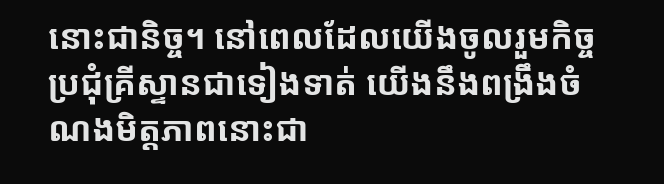នោះជានិច្ច។ នៅពេលដែលយើងចូលរួមកិច្ចប្រជុំគ្រីស្ទានជាទៀងទាត់ យើងនឹងពង្រឹងចំណងមិត្តភាពនោះជា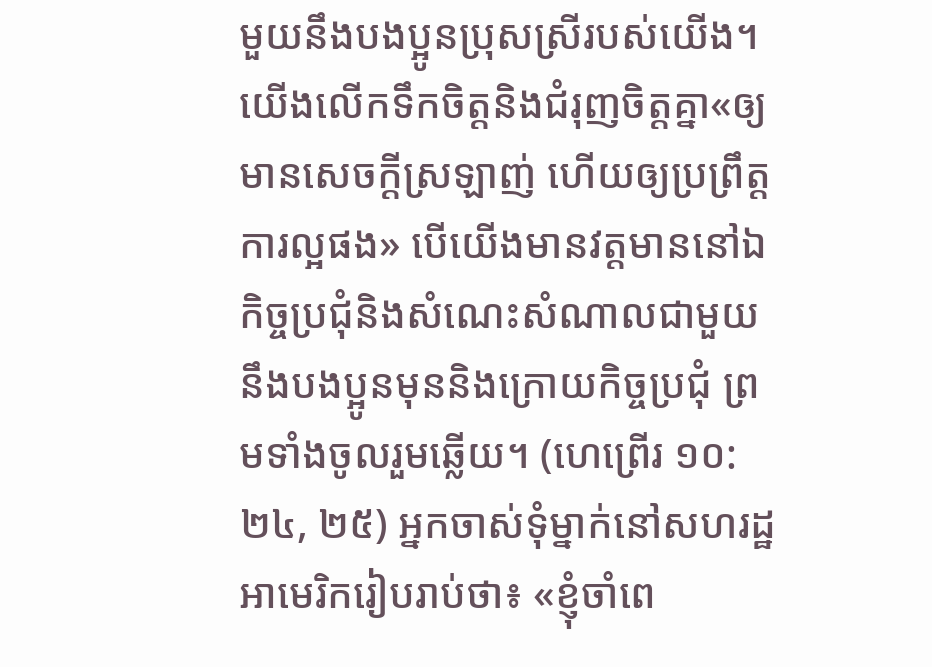មួយនឹងបងប្អូនប្រុសស្រីរបស់យើង។ យើងលើកទឹកចិត្តនិងជំរុញចិត្តគ្នា«ឲ្យមានសេចក្ដីស្រឡាញ់ ហើយឲ្យប្រព្រឹត្តការល្អផង» បើយើងមានវត្តមាននៅឯកិច្ចប្រជុំនិងសំណេះសំណាលជាមួយនឹងបងប្អូនមុននិងក្រោយកិច្ចប្រជុំ ព្រមទាំងចូលរួមឆ្លើយ។ (ហេព្រើរ ១០:២៤, ២៥) អ្នកចាស់ទុំម្នាក់នៅសហរដ្ឋអាមេរិករៀបរាប់ថា៖ «ខ្ញុំចាំពេ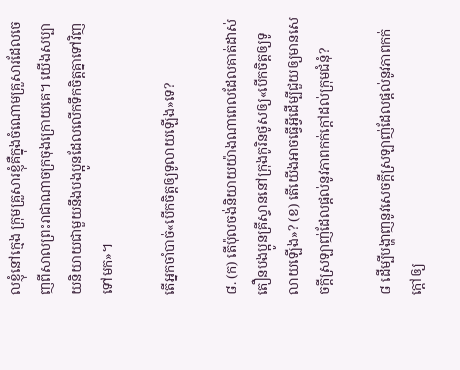លខ្ញុំនៅក្មេង ក្រុមគ្រួសារខ្ញុំគឺក្នុងចំណោមគ្រួសារដែលចេញពីសាលព្រះរាជាណាចក្រចុងក្រោយគេ។ យើងសប្បាយនិយាយជាមួយនឹងបងប្អូនដែលលើកទឹកចិត្តគ្នាទៅវិញទៅមក»។

តើអ្នកចាំបាច់«បើកចិត្តឲ្យទូលាយឡើង»ទេ?

៨. (ក) តើប៉ុលចង់និយាយយ៉ាងណាពេលដែលគាត់ដាស់តឿនបងប្អូនគ្រីស្ទាននៅក្រុងកូរិនថូសឲ្យ«បើកចិត្តឲ្យទូលាយឡើង»? (ខ) តើយើងអាចធ្វើអ្វីដើម្បីជួយឲ្យមានសេចក្ដីស្រឡាញ់ដែលផ្ដល់នូវភាពកក់ក្ដៅដល់ក្រុមជំនុំ?

៨ ដើម្បីបង្ហាញនូវសេចក្ដីស្រឡាញ់ដែលផ្ដល់នូវភាពកក់ក្ដៅឲ្យ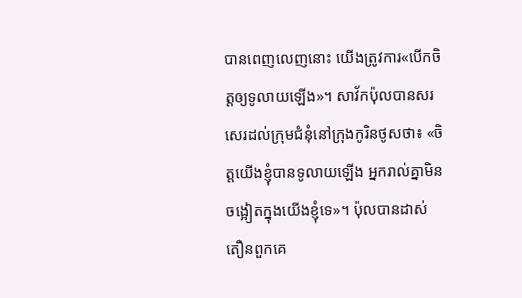បានពេញលេញនោះ យើងត្រូវការ«បើកចិត្តឲ្យទូលាយឡើង»។ សាវ័កប៉ុលបានសរសេរដល់ក្រុមជំនុំនៅក្រុងកូរិនថូសថា៖ «ចិត្តយើងខ្ញុំបានទូលាយឡើង អ្នករាល់គ្នាមិនចង្អៀតក្នុងយើងខ្ញុំទេ»។ ប៉ុលបានដាស់តឿនពួកគេ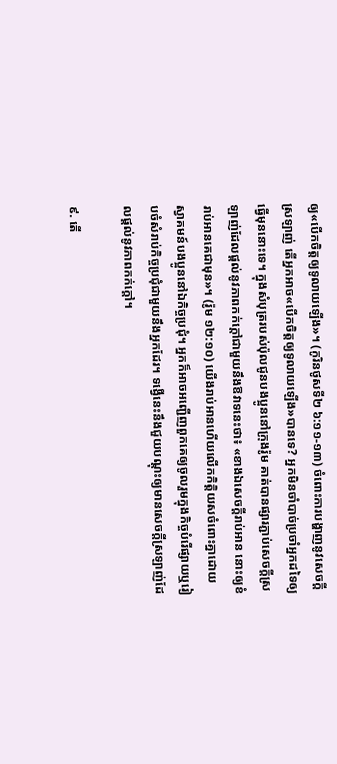ឲ្យ«បើកចិត្តឲ្យទូលាយឡើង»។ (កូរិនថូសទី២ ៦:១១-១៣) ចំពោះការបង្ហាញនូវសេចក្ដីស្រឡាញ់ តើអ្នកអាច«បើកចិត្តឲ្យទូលាយឡើង»បានទេ? អ្នកមិនចាំបាច់ប្រចាំអ្នកដទៃឲ្យធ្វើមុននោះទេ។ ក្នុងសំបុត្ររបស់ប៉ុលជូនបងប្អូននៅក្រុងរ៉ូម គាត់បានផ្សារភ្ជាប់សេចក្ដីស្រឡាញ់ដែលផ្ដល់នូវភាពកក់ក្ដៅជាមួយនឹងឱវាទនេះថា៖ «ខាងឯសេចក្ដីរាប់អាន នោះឲ្យខំរាប់អានគេជាមុន»។ (រ៉ូម ១២:១០) យើងរាប់អានហើយលើកកិត្ដិយសចំពោះគ្នាដោយស្វាគមន៍បងប្អូននៅឯកិច្ចប្រជុំ។ អ្នកក៏អាចអញ្ជើញពួកគេឲ្យចូលរួមក្នុងកិច្ចបំរើផ្សាយឬរៀបចំសំរាប់កិច្ចប្រជុំជាមួយនឹងអ្នកដែរ។ ទង្វើនេះនឹងជួយបណ្ដុះឲ្យមានសេចក្ដីស្រឡាញ់ដែលផ្ដល់នូវភាពកក់ក្ដៅ។

៩. តើ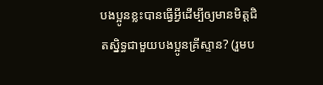បងប្អូនខ្លះបានធ្វើអ្វីដើម្បីឲ្យមានមិត្តជិតស្និទ្ធជាមួយបងប្អូនគ្រីស្ទាន? (រួមប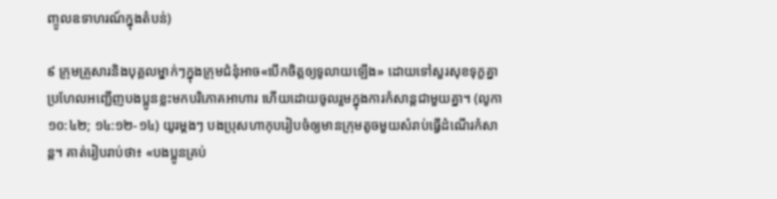ញ្ចូលឧទាហរណ៍ក្នុងតំបន់)

៩ ក្រុមគ្រួសារនិងបុគ្គលម្នាក់ៗក្នុងក្រុមជំនុំអាច«បើកចិត្តឲ្យទូលាយឡើង» ដោយទៅសួរសុខទុក្ខគ្នា ប្រហែលអញ្ជើញបងប្អូនខ្លះមកបរិភោគអាហារ ហើយដោយចូលរួមក្នុងការកំសាន្តជាមួយគ្នា។ (លូកា ១០:៤២; ១៤:១២-១៤) យូរម្ដងៗ បងប្រុសហាកុបរៀបចំឲ្យមានក្រុមតូចមួយសំរាប់ធ្វើដំណើរកំសាន្ត។ គាត់រៀបរាប់ថា៖ «បងប្អូនគ្រប់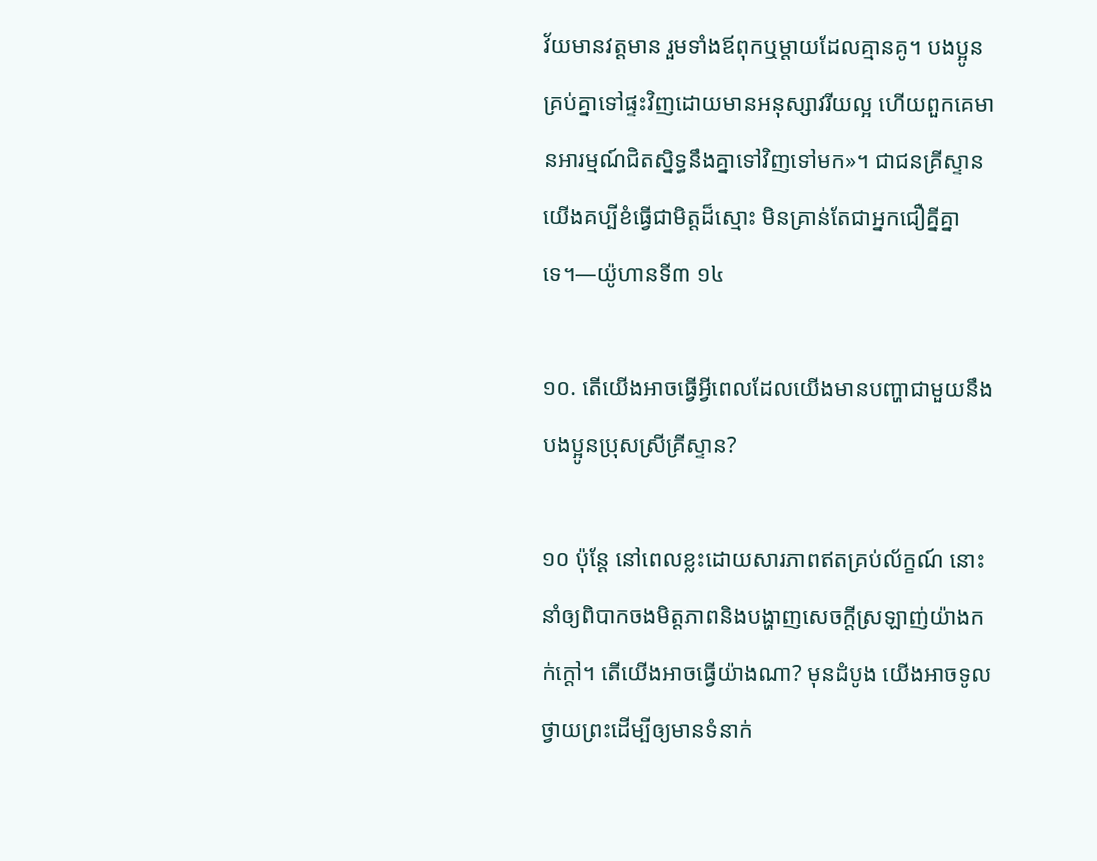វ័យមានវត្តមាន រួមទាំងឪពុកឬម្ដាយដែលគ្មានគូ។ បងប្អូនគ្រប់គ្នាទៅផ្ទះវិញដោយមានអនុស្សាវរីយល្អ ហើយពួកគេមានអារម្មណ៍ជិតស្និទ្ធនឹងគ្នាទៅវិញទៅមក»។ ជាជនគ្រីស្ទាន យើងគប្បីខំធ្វើជាមិត្តដ៏ស្មោះ មិនគ្រាន់តែជាអ្នកជឿគ្នីគ្នាទេ។—យ៉ូហានទី៣ ១៤

១០. តើយើងអាចធ្វើអ្វីពេលដែលយើងមានបញ្ហាជាមួយនឹងបងប្អូនប្រុសស្រីគ្រីស្ទាន?

១០ ប៉ុន្តែ នៅពេលខ្លះដោយសារភាពឥតគ្រប់ល័ក្ខណ៍ នោះនាំឲ្យពិបាកចងមិត្តភាពនិងបង្ហាញសេចក្ដីស្រឡាញ់យ៉ាងកក់ក្ដៅ។ តើយើងអាចធ្វើយ៉ាងណា? មុនដំបូង យើងអាចទូលថ្វាយព្រះដើម្បីឲ្យមានទំនាក់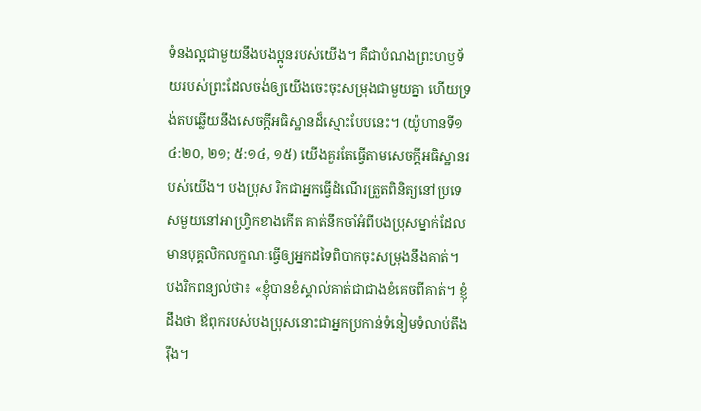ទំនងល្អជាមួយនឹងបងប្អូនរបស់យើង។ គឺជាបំណងព្រះហឫទ័យរបស់ព្រះដែលចង់ឲ្យយើងចេះចុះសម្រុងជាមួយគ្នា ហើយទ្រង់តបឆ្លើយនឹងសេចក្ដីអធិស្ឋានដ៏ស្មោះបែបនេះ។ (យ៉ូហានទី១ ៤:២០, ២១; ៥:១៤, ១៥) យើងគួរតែធ្វើតាមសេចក្ដីអធិស្ឋានរបស់យើង។ បងប្រុស រិកជាអ្នកធ្វើដំណើរត្រួតពិនិត្យនៅប្រទេសមួយនៅអាហ្វ្រិកខាងកើត គាត់នឹកចាំអំពីបងប្រុសម្នាក់ដែលមានបុគ្គលិកលក្ខណៈធ្វើឲ្យអ្នកដទៃពិបាកចុះសម្រុងនឹងគាត់។ បងរិកពន្យល់ថា៖ «ខ្ញុំបានខំស្គាល់គាត់ជាជាងខំគេចពីគាត់។ ខ្ញុំដឹងថា ឪពុករបស់បងប្រុសនោះជាអ្នកប្រកាន់ទំនៀមទំលាប់តឹងរ៉ឹង។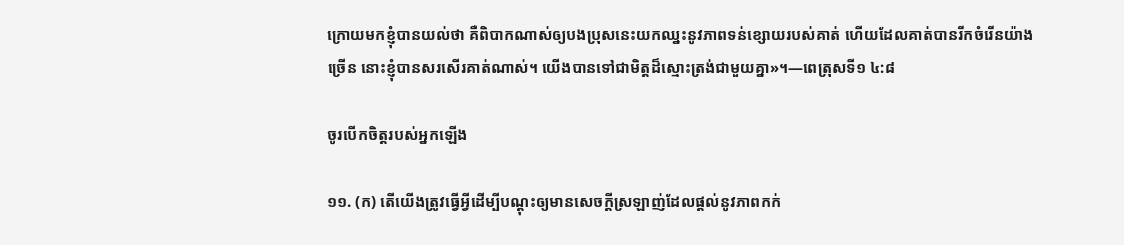ក្រោយមកខ្ញុំបានយល់ថា គឺពិបាកណាស់ឲ្យបងប្រុសនេះយកឈ្នះនូវភាពទន់ខ្សោយរបស់គាត់ ហើយដែលគាត់បានរីកចំរើនយ៉ាងច្រើន នោះខ្ញុំបានសរសើរគាត់ណាស់។ យើងបានទៅជាមិត្តដ៏ស្មោះត្រង់ជាមួយគ្នា»។—ពេត្រុសទី១ ៤:៨

ចូរបើកចិត្តរបស់អ្នកឡើង

១១. (ក) តើយើងត្រូវធ្វើអ្វីដើម្បីបណ្ដុះឲ្យមានសេចក្ដីស្រឡាញ់ដែលផ្ដល់នូវភាពកក់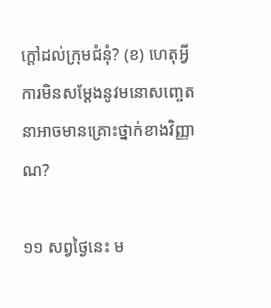ក្ដៅដល់ក្រុមជំនុំ? (ខ) ហេតុអ្វីការមិនសម្ដែងនូវមនោសញ្ចេតនាអាចមានគ្រោះថ្នាក់ខាងវិញ្ញាណ?

១១ សព្វថ្ងៃនេះ ម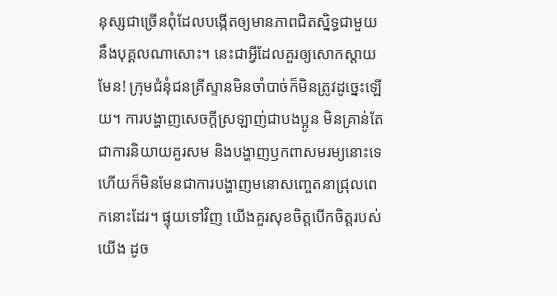នុស្សជាច្រើនពុំដែលបង្កើតឲ្យមានភាពជិតស្និទ្ធជាមួយនឹងបុគ្គលណាសោះ។ នេះជាអ្វីដែលគួរឲ្យសោកស្ដាយមែន! ក្រុមជំនុំជនគ្រីស្ទានមិនចាំបាច់ក៏មិនត្រូវដូច្នេះឡើយ។ ការបង្ហាញសេចក្ដីស្រឡាញ់ជាបងប្អូន មិនគ្រាន់តែជាការនិយាយគួរសម និងបង្ហាញឫកពាសមរម្យនោះទេ ហើយក៏មិនមែនជាការបង្ហាញមនោសញ្ចេតនាជ្រុលពេកនោះដែរ។ ផ្ទុយទៅវិញ យើងគួរសុខចិត្តបើកចិត្តរបស់យើង ដូច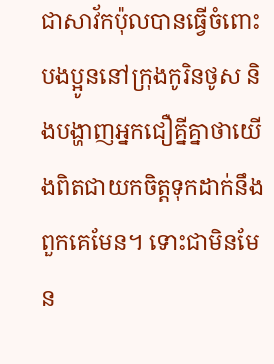ជាសាវ័កប៉ុលបានធ្វើចំពោះបងប្អូននៅក្រុងកូរិនថូស និងបង្ហាញអ្នកជឿគ្នីគ្នាថាយើងពិតជាយកចិត្តទុកដាក់នឹងពួកគេមែន។ ទោះជាមិនមែន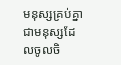មនុស្សគ្រប់គ្នាជាមនុស្សដែលចូលចិ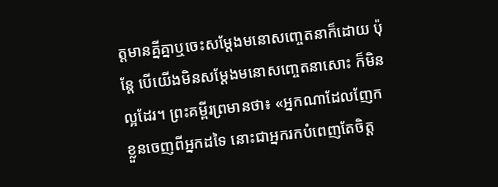ត្តមានគ្នីគ្នាឬចេះសម្ដែងមនោសញ្ចេតនាក៏ដោយ ប៉ុន្តែ បើយើងមិនសម្ដែងមនោសញ្ចេតនាសោះ ក៏មិនល្អដែរ។ ព្រះគម្ពីរព្រមានថា៖ «អ្នកណាដែលញែកខ្លួនចេញពីអ្នកដទៃ នោះជាអ្នករកបំពេញតែចិត្ត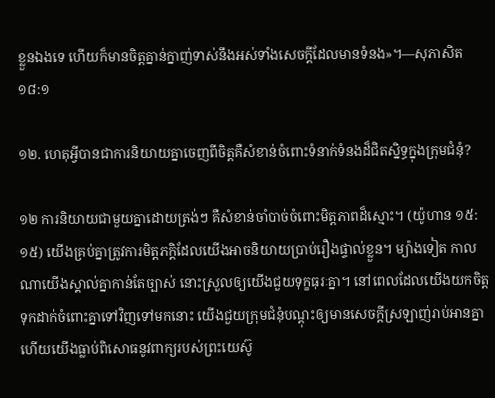ខ្លួនឯងទេ ហើយក៏មានចិត្តគ្នាន់ក្នាញ់ទាស់នឹងអស់ទាំងសេចក្ដីដែលមានទំនង»។—សុភាសិត ១៨:១

១២. ហេតុអ្វីបានជាការនិយាយគ្នាចេញពីចិត្តគឺសំខាន់ចំពោះទំនាក់ទំនងដ៏ជិតស្និទ្ធក្នុងក្រុមជំនុំ?

១២ ការនិយាយជាមួយគ្នាដោយត្រង់ៗ គឺសំខាន់ចាំបាច់ចំពោះមិត្តភាពដ៏ស្មោះ។ (យ៉ូហាន ១៥:១៥) យើងគ្រប់គ្នាត្រូវការមិត្តភក្ដិដែលយើងអាចនិយាយប្រាប់រឿងផ្ទាល់ខ្លួន។ ម្យ៉ាងទៀត កាលណាយើងស្គាល់គ្នាកាន់តែច្បាស់ នោះស្រួលឲ្យយើងជួយទុក្ខធុរៈគ្នា។ នៅពេលដែលយើងយកចិត្តទុកដាក់ចំពោះគ្នាទៅវិញទៅមកនោះ យើងជួយក្រុមជំនុំបណ្ដុះឲ្យមានសេចក្ដីស្រឡាញ់រាប់អានគ្នា ហើយយើងធ្លាប់ពិសោធនូវពាក្យរបស់ព្រះយេស៊ូ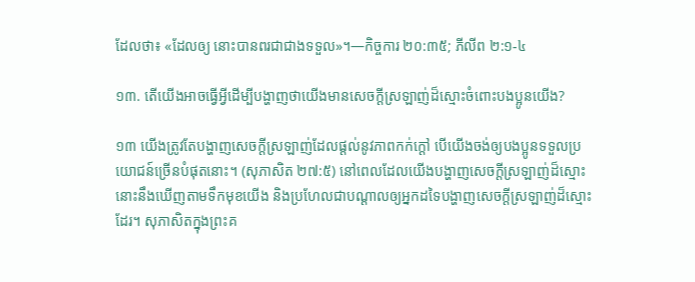ដែលថា៖ «ដែលឲ្យ នោះបានពរជាជាងទទួល»។—កិច្ចការ ២០:៣៥; ភីលីព ២:១-៤

១៣. តើយើងអាចធ្វើអ្វីដើម្បីបង្ហាញថាយើងមានសេចក្ដីស្រឡាញ់ដ៏ស្មោះចំពោះបងប្អូនយើង?

១៣ យើងត្រូវតែបង្ហាញសេចក្ដីស្រឡាញ់ដែលផ្ដល់នូវភាពកក់ក្ដៅ បើយើងចង់ឲ្យបងប្អូនទទួលប្រយោជន៍ច្រើនបំផុតនោះ។ (សុភាសិត ២៧:៥) នៅពេលដែលយើងបង្ហាញសេចក្ដីស្រឡាញ់ដ៏ស្មោះ នោះនឹងឃើញតាមទឹកមុខយើង និងប្រហែលជាបណ្ដាលឲ្យអ្នកដទៃបង្ហាញសេចក្ដីស្រឡាញ់ដ៏ស្មោះដែរ។ សុភាសិតក្នុងព្រះគ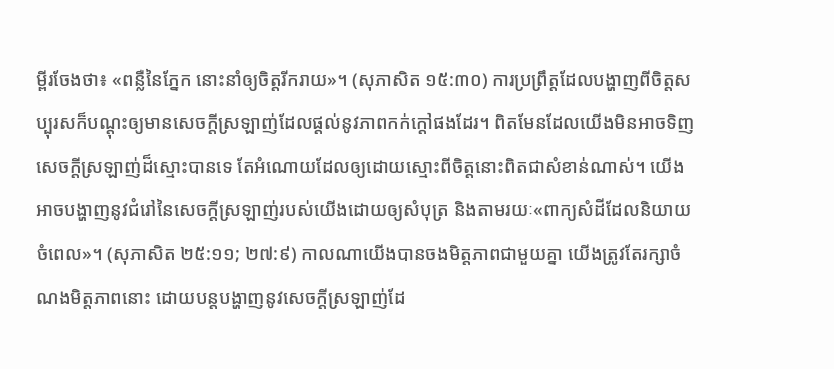ម្ពីរចែងថា៖ «ពន្លឺនៃភ្នែក នោះនាំឲ្យចិត្តរីករាយ»។ (សុភាសិត ១៥:៣០) ការប្រព្រឹត្តដែលបង្ហាញពីចិត្តសប្បុរសក៏បណ្ដុះឲ្យមានសេចក្ដីស្រឡាញ់ដែលផ្ដល់នូវភាពកក់ក្ដៅផងដែរ។ ពិតមែនដែលយើងមិនអាចទិញសេចក្ដីស្រឡាញ់ដ៏ស្មោះបានទេ តែអំណោយដែលឲ្យដោយស្មោះពីចិត្តនោះពិតជាសំខាន់ណាស់។ យើងអាចបង្ហាញនូវជំរៅនៃសេចក្ដីស្រឡាញ់របស់យើងដោយឲ្យសំបុត្រ និងតាមរយៈ«ពាក្យសំដីដែលនិយាយចំពេល»។ (សុភាសិត ២៥:១១; ២៧:៩) កាលណាយើងបានចងមិត្តភាពជាមួយគ្នា យើងត្រូវតែរក្សាចំណងមិត្តភាពនោះ ដោយបន្តបង្ហាញនូវសេចក្ដីស្រឡាញ់ដែ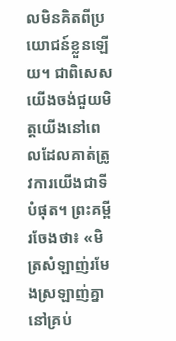លមិនគិតពីប្រយោជន៍ខ្លួនឡើយ។ ជាពិសេស យើងចង់ជួយមិត្តយើងនៅពេលដែលគាត់ត្រូវការយើងជាទីបំផុត។ ព្រះគម្ពីរចែងថា៖ «មិត្រសំឡាញ់រមែងស្រឡាញ់គ្នានៅគ្រប់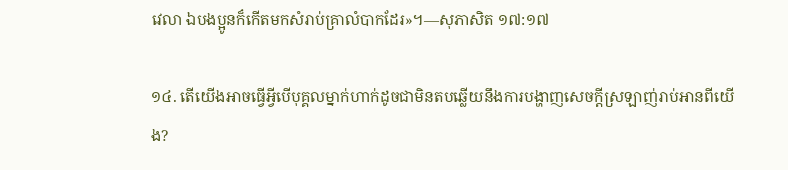វេលា ឯបងប្អូនក៏កើតមកសំរាប់គ្រាលំបាកដែរ»។—សុភាសិត ១៧:១៧

១៤. តើយើងអាចធ្វើអ្វីបើបុគ្គលម្នាក់ហាក់ដូចជាមិនតបឆ្លើយនឹងការបង្ហាញសេចក្ដីស្រឡាញ់រាប់អានពីយើង?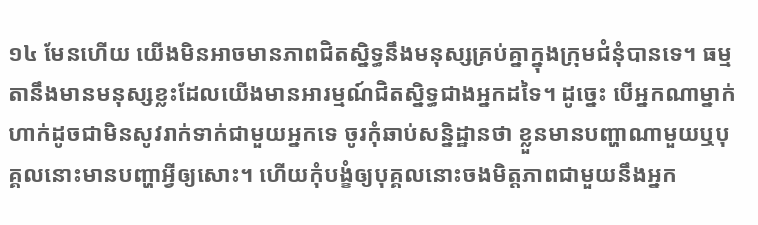១៤ មែនហើយ យើងមិនអាចមានភាពជិតស្និទ្ធនឹងមនុស្សគ្រប់គ្នាក្នុងក្រុមជំនុំបានទេ។ ធម្មតានឹងមានមនុស្សខ្លះដែលយើងមានអារម្មណ៍ជិតស្និទ្ធជាងអ្នកដទៃ។ ដូច្នេះ បើអ្នកណាម្នាក់ហាក់ដូចជាមិនសូវរាក់ទាក់ជាមួយអ្នកទេ ចូរកុំឆាប់សន្និដ្ឋានថា ខ្លួនមានបញ្ហាណាមួយឬបុគ្គលនោះមានបញ្ហាអ្វីឲ្យសោះ។ ហើយកុំបង្ខំឲ្យបុគ្គលនោះចងមិត្តភាពជាមួយនឹងអ្នក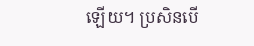ឡើយ។ ប្រសិនបើ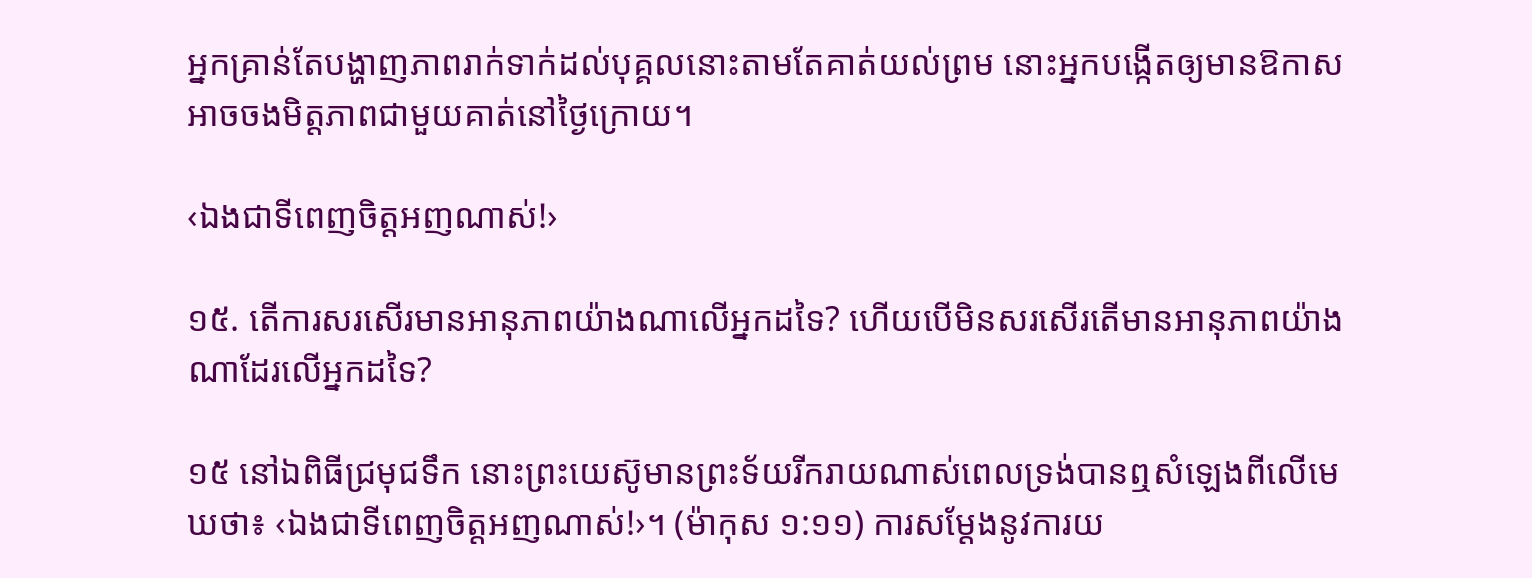អ្នកគ្រាន់តែបង្ហាញភាពរាក់ទាក់ដល់បុគ្គលនោះតាមតែគាត់យល់ព្រម នោះអ្នកបង្កើតឲ្យមានឱកាសអាចចងមិត្តភាពជាមួយគាត់នៅថ្ងៃក្រោយ។

‹ឯងជាទីពេញចិត្តអញណាស់!›

១៥. តើការសរសើរមានអានុភាពយ៉ាងណាលើអ្នកដទៃ? ហើយបើមិនសរសើរតើមានអានុភាពយ៉ាងណាដែរលើអ្នកដទៃ?

១៥ នៅឯពិធីជ្រមុជទឹក នោះព្រះយេស៊ូមានព្រះទ័យរីករាយណាស់ពេលទ្រង់បានឮសំឡេងពីលើមេឃថា៖ ‹ឯងជាទីពេញចិត្តអញណាស់!›។ (ម៉ាកុស ១:១១) ការសម្ដែងនូវការយ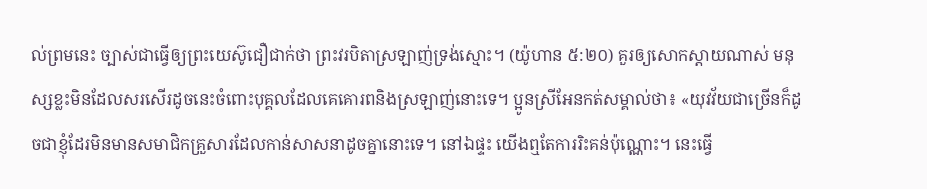ល់ព្រមនេះ ច្បាស់ជាធ្វើឲ្យព្រះយេស៊ូជឿជាក់ថា ព្រះវរបិតាស្រឡាញ់ទ្រង់ស្មោះ។ (យ៉ូហាន ៥:២០) គួរឲ្យសោកស្ដាយណាស់ មនុស្សខ្លះមិនដែលសរសើរដូចនេះចំពោះបុគ្គលដែលគេគោរពនិងស្រឡាញ់នោះទេ។ ប្អូនស្រីអែនកត់សម្គាល់ថា៖ «យុវវ័យជាច្រើនក៏ដូចជាខ្ញុំដែរមិនមានសមាជិកគ្រួសារដែលកាន់សាសនាដូចគ្នានោះទេ។ នៅឯផ្ទះ យើងឮតែការរិះគន់ប៉ុណ្ណោះ។ នេះធ្វើ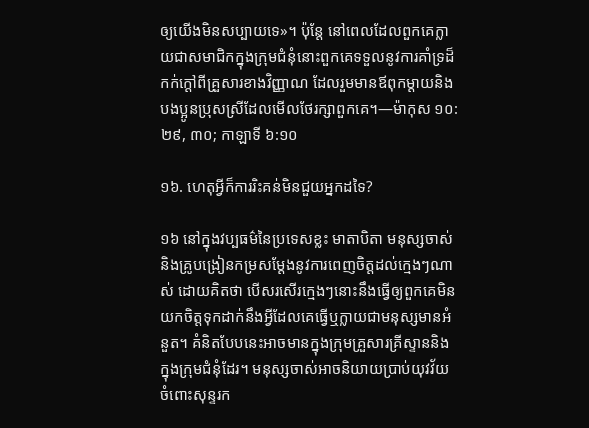ឲ្យយើងមិនសប្បាយទេ»។ ប៉ុន្តែ នៅពេលដែលពួកគេក្លាយជាសមាជិកក្នុងក្រុមជំនុំនោះពួកគេទទួលនូវការគាំទ្រដ៏កក់ក្ដៅពីគ្រួសារខាងវិញ្ញាណ ដែលរួមមានឪពុកម្ដាយនិងបងប្អូនប្រុសស្រីដែលមើលថែរក្សាពួកគេ។—ម៉ាកុស ១០:២៩, ៣០; កាឡាទី ៦:១០

១៦. ហេតុអ្វីក៏ការរិះគន់មិនជួយអ្នកដទៃ?

១៦ នៅក្នុងវប្បធម៌នៃប្រទេសខ្លះ មាតាបិតា មនុស្សចាស់ និងគ្រូបង្រៀនកម្រសម្ដែងនូវការពេញចិត្តដល់ក្មេងៗណាស់ ដោយគិតថា បើសរសើរក្មេងៗនោះនឹងធ្វើឲ្យពួកគេមិនយកចិត្តទុកដាក់នឹងអ្វីដែលគេធ្វើឬក្លាយជាមនុស្សមានអំនួត។ គំនិតបែបនេះអាចមានក្នុងក្រុមគ្រួសារគ្រីស្ទាននិងក្នុងក្រុមជំនុំដែរ។ មនុស្សចាស់អាចនិយាយប្រាប់យុវវ័យចំពោះសុន្ទរក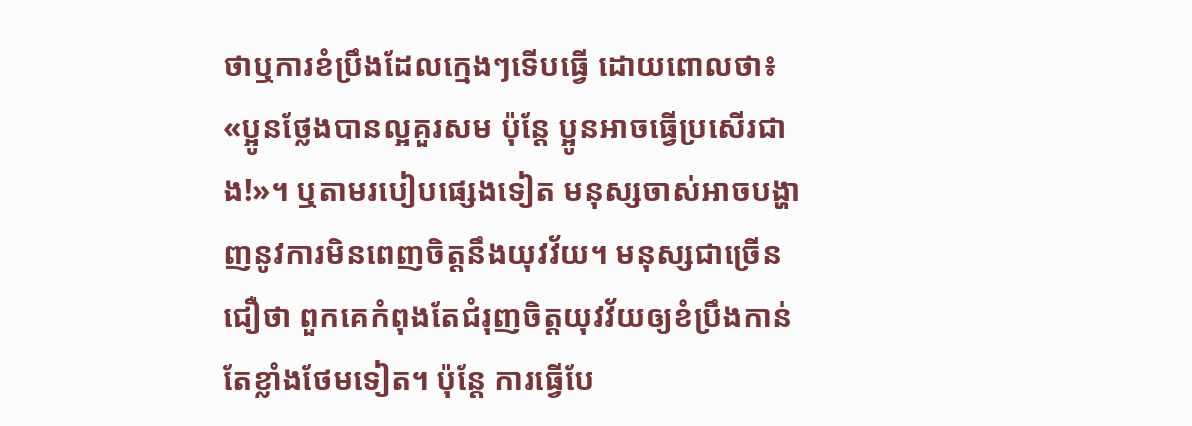ថាឬការខំប្រឹងដែលក្មេងៗទើបធ្វើ ដោយពោលថា៖ «ប្អូនថ្លែងបានល្អគួរសម ប៉ុន្តែ ប្អូនអាចធ្វើប្រសើរជាង!»។ ឬតាមរបៀបផ្សេងទៀត មនុស្សចាស់អាចបង្ហាញនូវការមិនពេញចិត្តនឹងយុវវ័យ។ មនុស្សជាច្រើនជឿថា ពួកគេកំពុងតែជំរុញចិត្តយុវវ័យឲ្យខំប្រឹងកាន់តែខ្លាំងថែមទៀត។ ប៉ុន្តែ ការធ្វើបែ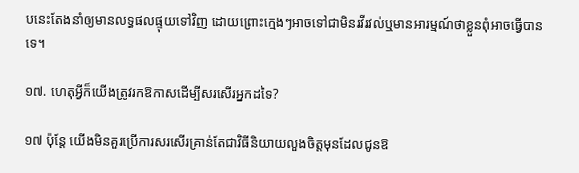បនេះតែងនាំឲ្យមានលទ្ធផលផ្ទុយទៅវិញ ដោយព្រោះក្មេងៗអាចទៅជាមិនរវីរវល់ឬមានអារម្មណ៍ថាខ្លួនពុំអាចធ្វើបានទេ។

១៧. ហេតុអ្វីក៏យើងត្រូវរកឱកាសដើម្បីសរសើរអ្នកដទៃ?

១៧ ប៉ុន្តែ យើងមិនគួរប្រើការសរសើរគ្រាន់តែជាវិធីនិយាយលួងចិត្តមុនដែលជូនឱ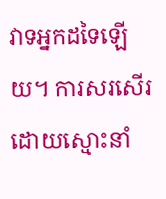វាទអ្នកដទៃឡើយ។ ការសរសើរដោយស្មោះនាំ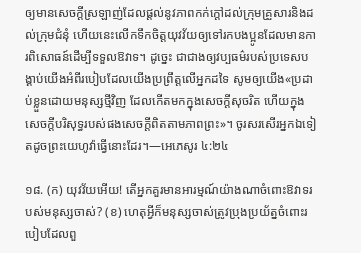ឲ្យមានសេចក្ដីស្រឡាញ់ដែលផ្ដល់នូវភាពកក់ក្ដៅដល់ក្រុមគ្រួសារនិងដល់ក្រុមជំនុំ ហើយនេះលើកទឹកចិត្តយុវវ័យឲ្យទៅរកបងប្អូនដែលមានការពិសោធន៍ដើម្បីទទួលឱវាទ។ ដូច្នេះ ជាជាងឲ្យវប្បធម៌របស់ប្រទេសបង្គាប់យើងអំពីរបៀបដែលយើងប្រព្រឹត្តលើអ្នកដទៃ សូមឲ្យយើង«ប្រដាប់ខ្លួនដោយមនុស្សថ្មីវិញ ដែលកើតមកក្នុងសេចក្ដីសុចរិត ហើយក្នុងសេចក្ដីបរិសុទ្ធរបស់ផងសេចក្ដីពិតតាមភាពព្រះ»។ ចូរសរសើរអ្នកឯទៀតដូចព្រះយេហូវ៉ាធ្វើនោះដែរ។—អេភេសូរ ៤:២៤

១៨. (ក) យុវវ័យអើយ! តើអ្នកគួរមានអារម្មណ៍យ៉ាងណាចំពោះឱវាទរបស់មនុស្សចាស់? (ខ) ហេតុអ្វីក៏មនុស្សចាស់ត្រូវប្រុងប្រយ័ត្នចំពោះរបៀបដែលពួ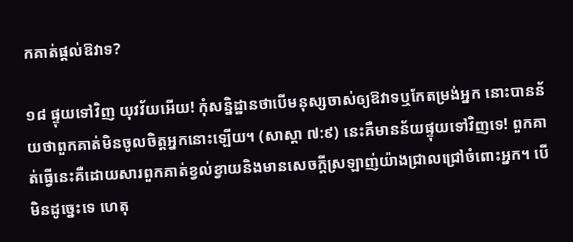កគាត់ផ្ដល់ឱវាទ?

១៨ ផ្ទុយទៅវិញ យុវវ័យអើយ! កុំសន្និដ្ឋានថាបើមនុស្សចាស់ឲ្យឱវាទឬកែតម្រង់អ្នក នោះបានន័យថាពួកគាត់មិនចូលចិត្តអ្នកនោះឡើយ។ (សាស្ដា ៧:៩) នេះគឺមានន័យផ្ទុយទៅវិញទេ! ពួកគាត់ធ្វើនេះគឺដោយសារពួកគាត់ខ្វល់ខ្វាយនិងមានសេចក្ដីស្រឡាញ់យ៉ាងជ្រាលជ្រៅចំពោះអ្នក។ បើមិនដូច្នេះទេ ហេតុ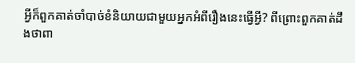អ្វីក៏ពួកគាត់ចាំបាច់ខំនិយាយជាមួយអ្នកអំពីរឿងនេះធ្វើអ្វី? ពីព្រោះពួកគាត់ដឹងថាពា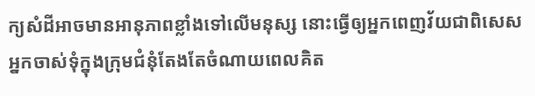ក្យសំដីអាចមានអានុភាពខ្លាំងទៅលើមនុស្ស នោះធ្វើឲ្យអ្នកពេញវ័យជាពិសេសអ្នកចាស់ទុំក្នុងក្រុមជំនុំតែងតែចំណាយពេលគិត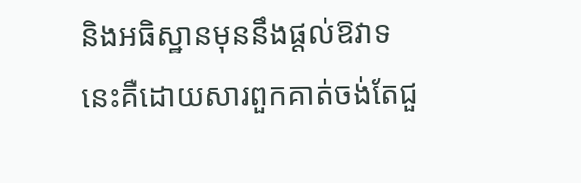និងអធិស្ឋានមុននឹងផ្ដល់ឱវាទ នេះគឺដោយសារពួកគាត់ចង់តែជួ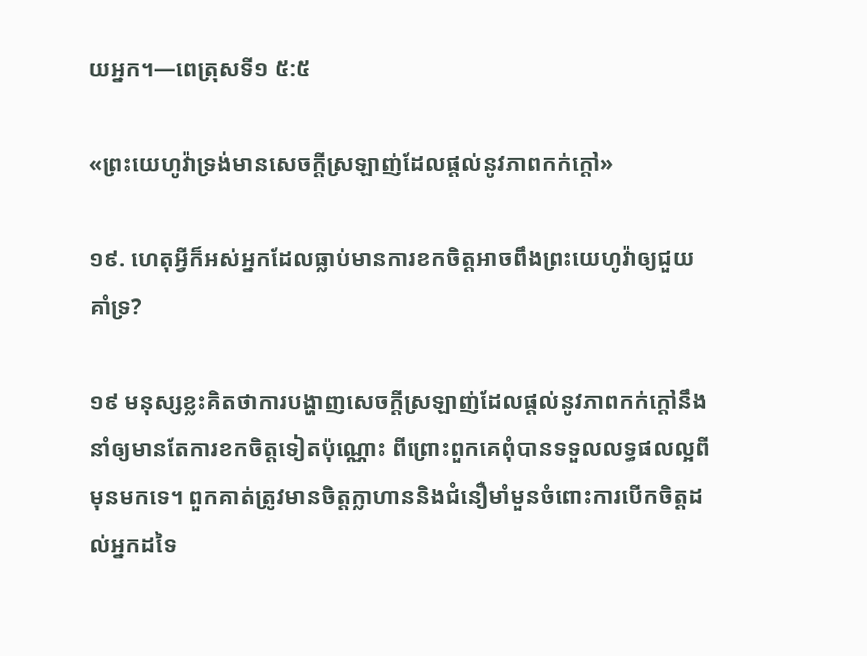យអ្នក។—ពេត្រុសទី១ ៥:៥

«ព្រះយេហូវ៉ាទ្រង់មានសេចក្ដីស្រឡាញ់ដែលផ្ដល់នូវភាពកក់ក្ដៅ»

១៩. ហេតុអ្វីក៏អស់អ្នកដែលធ្លាប់មានការខកចិត្តអាចពឹងព្រះយេហូវ៉ាឲ្យជួយគាំទ្រ?

១៩ មនុស្សខ្លះគិតថាការបង្ហាញសេចក្ដីស្រឡាញ់ដែលផ្ដល់នូវភាពកក់ក្ដៅនឹងនាំឲ្យមានតែការខកចិត្តទៀតប៉ុណ្ណោះ ពីព្រោះពួកគេពុំបានទទួលលទ្ធផលល្អពីមុនមកទេ។ ពួកគាត់ត្រូវមានចិត្តក្លាហាននិងជំនឿមាំមួនចំពោះការបើកចិត្តដល់អ្នកដទៃ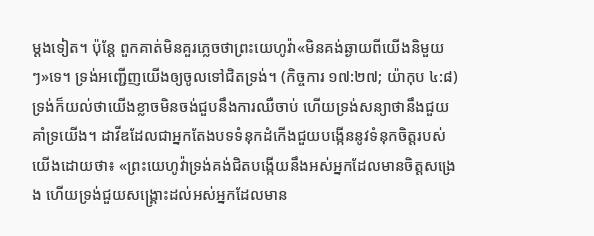ម្ដងទៀត។ ប៉ុន្តែ ពួកគាត់មិនគួរភ្លេចថាព្រះយេហូវ៉ា«មិនគង់ឆ្ងាយពីយើងនិមួយៗ»ទេ។ ទ្រង់អញ្ជើញយើងឲ្យចូលទៅជិតទ្រង់។ (កិច្ចការ ១៧:២៧; យ៉ាកុប ៤:៨) ទ្រង់ក៏យល់ថាយើងខ្លាចមិនចង់ជួបនឹងការឈឺចាប់ ហើយទ្រង់សន្យាថានឹងជួយគាំទ្រយើង។ ដាវីឌដែលជាអ្នកតែងបទទំនុកដំកើងជួយបង្កើននូវទំនុកចិត្តរបស់យើងដោយថា៖ «ព្រះយេហូវ៉ាទ្រង់គង់ជិតបង្កើយនឹងអស់អ្នកដែលមានចិត្តសង្រេង ហើយទ្រង់ជួយសង្គ្រោះដល់អស់អ្នកដែលមាន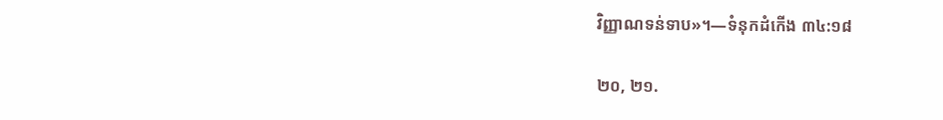វិញ្ញាណទន់ទាប»។—ទំនុកដំកើង ៣៤:១៨

២០, ២១.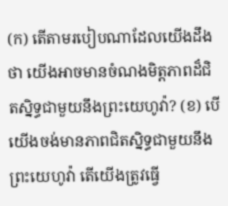(ក) តើតាមរបៀបណាដែលយើងដឹងថា យើងអាចមានចំណងមិត្តភាពដ៏ជិតស្និទ្ធជាមួយនឹងព្រះយេហូវ៉ា? (ខ) បើយើងចង់មានភាពជិតស្និទ្ធជាមួយនឹងព្រះយេហូវ៉ា តើយើងត្រូវធ្វើ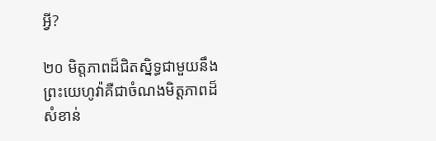អ្វី?

២០ មិត្តភាពដ៏ជិតស្និទ្ធជាមួយនឹងព្រះយេហូវ៉ាគឺជាចំណងមិត្តភាពដ៏សំខាន់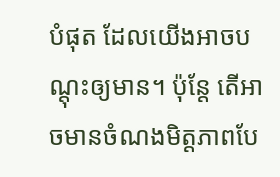បំផុត ដែលយើងអាចបណ្ដុះឲ្យមាន។ ប៉ុន្តែ តើអាចមានចំណងមិត្តភាពបែ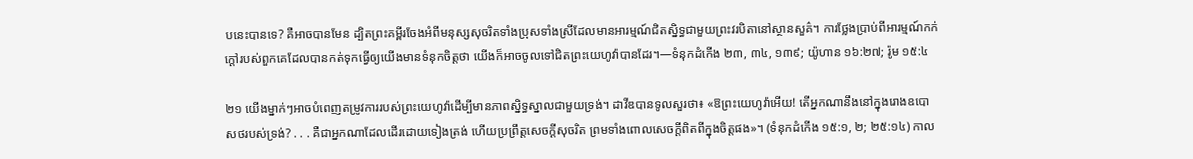បនេះបានទេ? គឺអាចបានមែន ដ្បិតព្រះគម្ពីរចែងអំពីមនុស្សសុចរិតទាំងប្រុសទាំងស្រីដែលមានអារម្មណ៍ជិតស្និទ្ធជាមួយព្រះវរបិតានៅស្ថានសួគ៌។ ការថ្លែងប្រាប់ពីអារម្មណ៍កក់ក្ដៅរបស់ពួកគេដែលបានកត់ទុកធ្វើឲ្យយើងមានទំនុកចិត្តថា យើងក៏អាចចូលទៅជិតព្រះយេហូវ៉ាបានដែរ។—ទំនុកដំកើង ២៣, ៣៤, ១៣៩; យ៉ូហាន ១៦:២៧; រ៉ូម ១៥:៤

២១ យើងម្នាក់ៗអាចបំពេញតម្រូវការរបស់ព្រះយេហូវ៉ាដើម្បីមានភាពស្និទ្ធស្នាលជាមួយទ្រង់។ ដាវីឌបានទូលសួរថា៖ «ឱព្រះយេហូវ៉ាអើយ! តើអ្នកណានឹងនៅក្នុងរោងឧបោសថរបស់ទ្រង់? . . . គឺជាអ្នកណាដែលដើរដោយទៀងត្រង់ ហើយប្រព្រឹត្តសេចក្ដីសុចរិត ព្រមទាំងពោលសេចក្ដីពិតពីក្នុងចិត្តផង»។ (ទំនុកដំកើង ១៥:១, ២; ២៥:១៤) កាល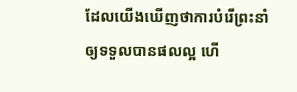ដែលយើងឃើញថាការបំរើព្រះនាំឲ្យទទួលបានផលល្អ ហើ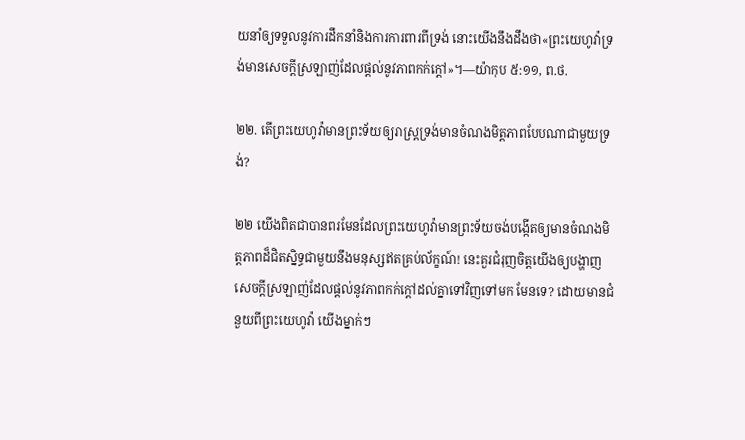យនាំឲ្យទទួលនូវការដឹកនាំនិងការការពារពីទ្រង់ នោះយើងនឹងដឹងថា«ព្រះយេហូវ៉ាទ្រង់មានសេចក្ដីស្រឡាញ់ដែលផ្ដល់នូវភាពកក់ក្ដៅ»។—យ៉ាកុប ៥:១១, ព.ថ.

២២. តើព្រះយេហូវ៉ាមានព្រះទ័យឲ្យរាស្ត្រទ្រង់មានចំណងមិត្តភាពបែបណាជាមួយទ្រង់?

២២ យើងពិតជាបានពរមែនដែលព្រះយេហូវ៉ាមានព្រះទ័យចង់បង្កើតឲ្យមានចំណងមិត្តភាពដ៏ជិតស្និទ្ធជាមួយនឹងមនុស្សឥតគ្រប់ល័ក្ខណ៍! នេះគួរជំរុញចិត្តយើងឲ្យបង្ហាញសេចក្ដីស្រឡាញ់ដែលផ្ដល់នូវភាពកក់ក្ដៅដល់គ្នាទៅវិញទៅមក មែនទេ? ដោយមានជំនួយពីព្រះយេហូវ៉ា យើងម្នាក់ៗ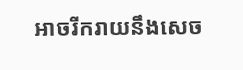អាចរីករាយនឹងសេច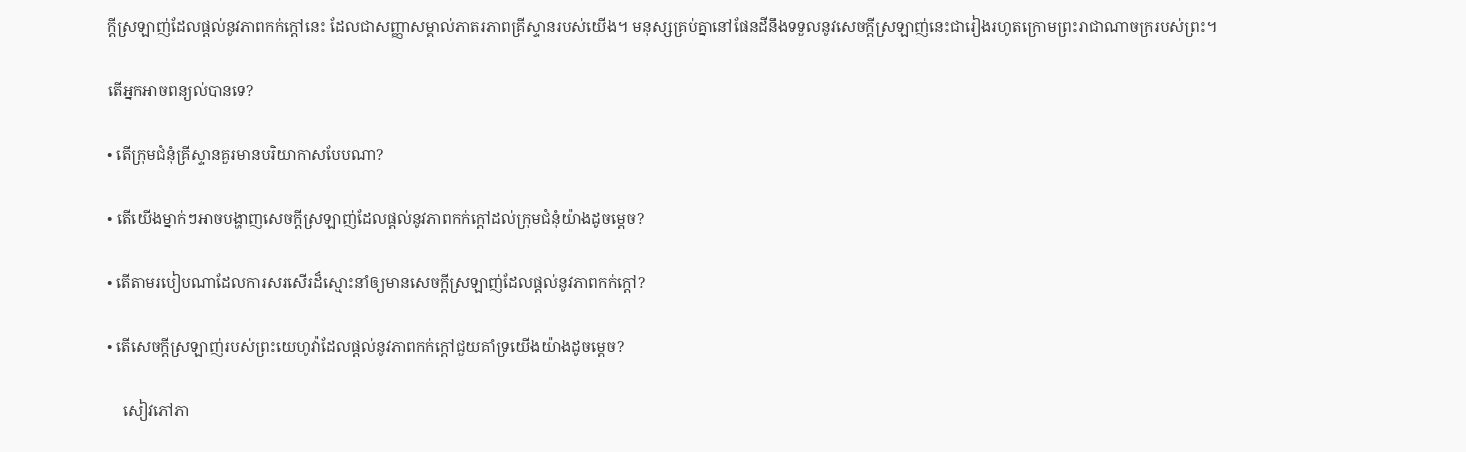ក្ដីស្រឡាញ់ដែលផ្ដល់នូវភាពកក់ក្ដៅនេះ ដែលជាសញ្ញាសម្គាល់ភាតរភាពគ្រីស្ទានរបស់យើង។ មនុស្សគ្រប់គ្នានៅផែនដីនឹងទទួលនូវសេចក្ដីស្រឡាញ់នេះជារៀងរហូតក្រោមព្រះរាជាណាចក្ររបស់ព្រះ។

តើអ្នកអាចពន្យល់បានទេ?

• តើក្រុមជំនុំគ្រីស្ទានគួរមានបរិយាកាសបែបណា?

• តើយើងម្នាក់ៗអាចបង្ហាញសេចក្ដីស្រឡាញ់ដែលផ្ដល់នូវភាពកក់ក្ដៅដល់ក្រុមជំនុំយ៉ាងដូចម្ដេច?

• តើតាមរបៀបណាដែលការសរសើរដ៏ស្មោះនាំឲ្យមានសេចក្ដីស្រឡាញ់ដែលផ្ដល់នូវភាពកក់ក្ដៅ?

• តើសេចក្ដីស្រឡាញ់របស់ព្រះយេហូវ៉ាដែលផ្ដល់នូវភាពកក់ក្ដៅជួយគាំទ្រយើងយ៉ាងដូចម្ដេច?

    សៀវភៅភា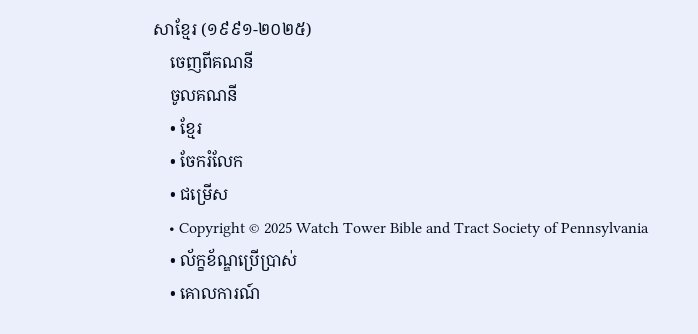សាខ្មែរ (១៩៩១-២០២៥)
    ចេញពីគណនី
    ចូលគណនី
    • ខ្មែរ
    • ចែករំលែក
    • ជម្រើស
    • Copyright © 2025 Watch Tower Bible and Tract Society of Pennsylvania
    • ល័ក្ខខ័ណ្ឌប្រើប្រាស់
    • គោលការណ៍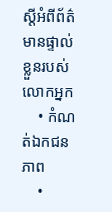ស្ដីអំពីព័ត៌មានផ្ទាល់ខ្លួនរបស់លោកអ្នក
    • កំណត់ឯកជនភាព
    •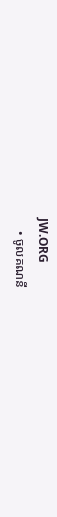JW.ORG
    • ចូលគណនី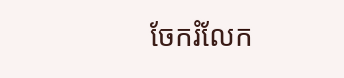ចែករំលែក